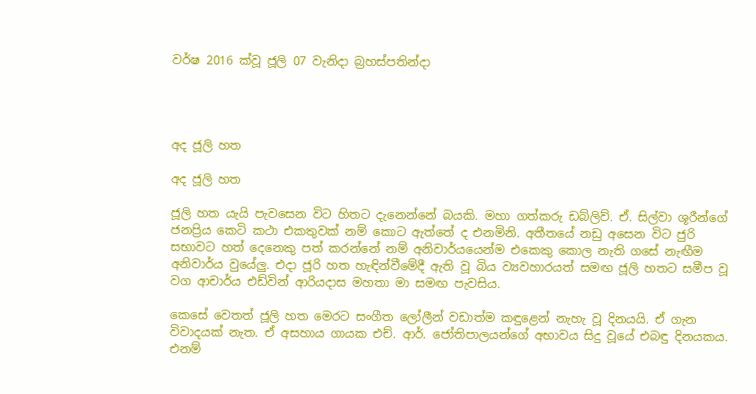වර්ෂ 2016 ක්වූ ජූලි 07 වැනිදා බ්‍රහස්පතින්දා




අද ජූලි හත

අද ජූලි හත

ජූලි හත යැයි පැවසෙන විට හිතට දැනෙන්නේ බයකි. මහා ගත්කරු ඩබ්ලිව්. ඒ. සිල්වා ශූරීන්ගේ ජනප්‍රිය කෙටි කථා එකතුවක් නම් කොට ඇත්තේ ද එනමිනි. අතීතයේ නඩු අසෙන විට ජුරි සභාවට හත් දෙනෙකු පත් කරන්නේ නම් අනිවාර්යයෙන්ම එකෙකු කොල නැති ගසේ නැඟීම අනිවාර්ය වුයේලු. එදා ජූරි හත හැඳින්වීමේදී ඇති වූ බිය ව්‍යවහාරයත් සමඟ ජූලි හතට සමීප වූ වග ආචාර්ය එඩ්වින් ආරියදාස මහතා මා සමඟ පැවසිය.

කෙසේ වෙතත් ජූලි හත මෙරට සංගීත ලෝලීන් වඩාත්ම කඳුළෙන් නැහැ වූ දිනයයි. ඒ ගැන විවාදයක් නැත. ඒ අසහාය ගායක එච්. ආර්. ජෝතිපාලයන්ගේ අභාවය සිදු වූයේ එබඳු දිනයකය. එනම්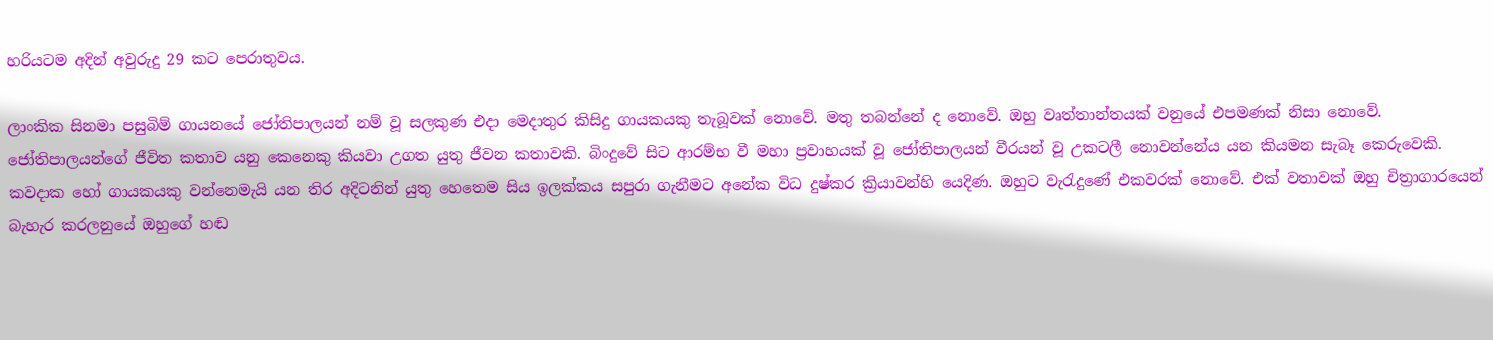හරියටම අදින් අවුරුදු 29 කට පෙරාතුවය.

ලාංකික සිනමා පසුබිම් ගායනයේ ජෝතිපාලයන් නම් වූ සලකුණ එදා මෙදාතුර කිසිදු ගායකයකු තැබූවක් නොවේ. මතු තබන්නේ ද නොවේ. ඔහු වෘත්තාන්තයක් වනුයේ එපමණක් නිසා නොවේ. ජෝතිපාලයන්ගේ ජීවිත කතාව යනු කෙනෙකු කියවා උගත යුතු ජීවන කතාවකි. බිංදුවේ සිට ආරම්භ වී මහා ප්‍රවාහයක් වූ ජෝතිපාලයන් වීරයන් වූ උකටලී නොවන්නේය යන කියමන සැබෑ කෙරුවෙකි. කවදාක හෝ ගායකයකු වන්නෙමැයි යන තිර අදිටනින් යුතු හෙතෙම සිය ඉලක්කය සපුරා ගැනීමට අනේක විධ දුෂ්කර ක්‍රියාවන්හි යෙදිණ. ඔහුට වැරැදුණේ එකවරක් නොවේ. එක් වතාවක් ඔහු චිත්‍රාගාරයෙන් බැහැර කරලනුයේ ඔහුගේ හඬ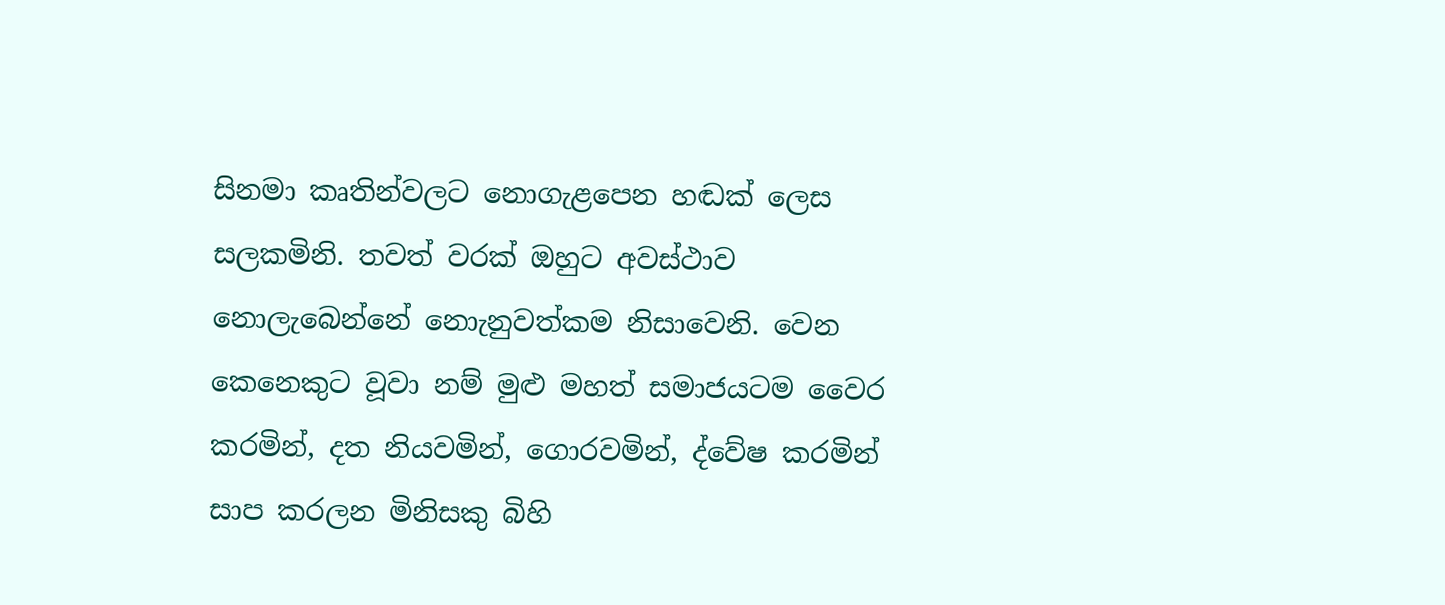සිනමා කෘතින්වලට නොගැළපෙන හඬක් ලෙස සලකමිනි. තවත් වරක් ඔහුට අවස්ථාව නොලැබෙන්නේ නොැනුවත්කම නිසාවෙනි. වෙන කෙනෙකුට වූවා නම් මුළු මහත් සමාජයටම වෛර කරමින්, දත නියවමින්, ගොරවමින්, ද්වේෂ කරමින් සාප කරලන මිනිසකු බිහි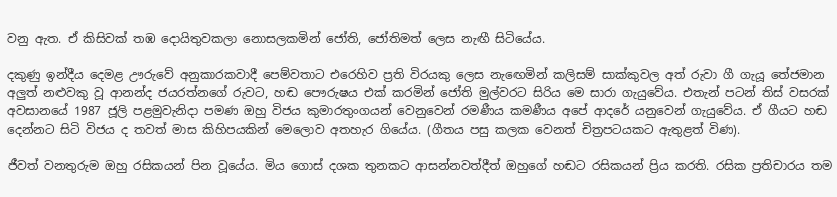වනු ඇත. ඒ කිසිවක් තඹ දොයිතුවකලා නොසලකමින් ජෝති, ජෝතිමත් ලෙස නැඟී සිටියේය.

දකුණු ඉන්දීය දෙමළ ඌරුවේ අනුකාරකවාදී පෙම්වතාට එරෙහිව ප්‍රති විරයකු ලෙස නැඟෙමින් කලිසම් සාක්කුවල අත් රුවා ගී ගැයූ තේජමාන අලුත් නළුවකු වූ ආනන්ද ජයරත්නගේ රුවට, හඬ පෞරුෂය එක් කරමින් ජෝති මුල්වරට සිරිය මෙ සාරා ගැයුවේය. එතැන් පටන් තිස් වසරක් අවසානයේ 1987 ජූලි පළමුවැනිදා පමණ ඔහු විජය කුමාරතුංගයන් වෙනුවෙන් රමණීය කමණීය අපේ ආදරේ යනුවෙන් ගැයුවේය. ඒ ගීයට හඬ දෙන්නට සිටි විජය ද තවත් මාස කිහිපයකින් මෙලොව අතහැර ගියේය. (ගීතය පසු කලක වෙනත් චිත්‍රපටයකට ඇතුළත් විණ).

ජීවත් වනතුරුම ඔහු රසිකයන් පින වූයේය. මිය ගොස් දශක තුනකට ආසන්නවත්දීත් ඔහුගේ හඬට රසිකයන් ප්‍රිය කරති. රසික ප්‍රතිචාරය තම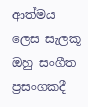ආත්මය ලෙස සැලකූ ඔහු සංගීත ප්‍රසංගකදී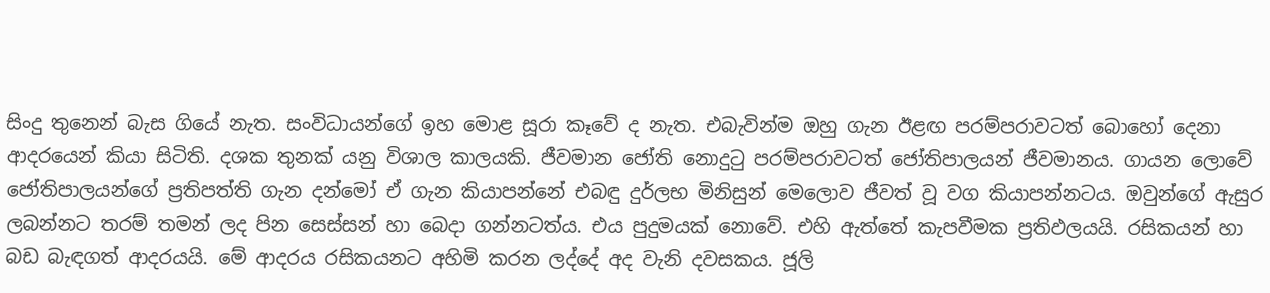සිංදු තුනෙන් බැස ගියේ නැත. සංවිධායන්ගේ ඉහ මොළ සූරා කෑවේ ද නැත. එබැවින්ම ඔහු ගැන ඊළඟ පරම්පරාවටත් බොහෝ දෙනා ආදරයෙන් කියා සිටිති. දශක තුනක් යනු විශාල කාලයකි. ජීවමාන ජෝති නොදුටු පරම්පරාවටත් ජෝතිපාලයන් ජීවමානය. ගායන ලොවේ ජෝතිපාලයන්ගේ ප්‍රතිපත්ති ගැන දන්මෝ ඒ ගැන කියාපන්නේ එබඳු දුර්ලභ මිනිසුන් මෙලොව ජීවත් වූ වග කියාපන්නටය. ඔවුන්ගේ ඇසුර ලබන්නට තරම් තමන් ලද පින සෙස්සන් හා බෙදා ගන්නටත්ය. එය පුදුමයක් නොවේ. එහි ඇත්තේ කැපවීමක ප්‍රතිඵලයයි. රසිකයන් හා බඩ බැඳගත් ආදරයයි. මේ ආදරය රසිකයනට අහිමි කරන ලද්දේ අද වැනි දවසකය. ජූලි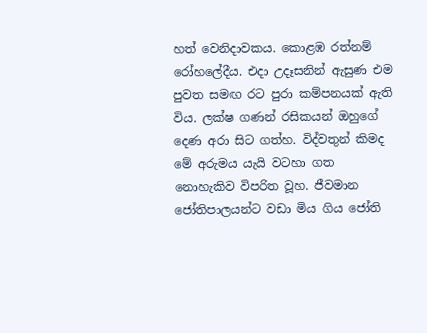හත් වෙනිදාවකය. කොළඹ රත්නම් රෝහලේදීය. එදා උදෑසනින් ඇසුණ එම පුවත සමඟ රට පුරා කම්පනයක් ඇති විය. ලක්ෂ ගණන් රසිකයන් ඔහුගේ දෙණ අරා සිට ගත්හ. විද්වතුන් කිමද මේ අරුමය යැයි වටහා ගත නොහැකිව විපරිත වූහ. ජීවමාන ජෝතිපාලයන්ට වඩා මිය ගිය ජෝති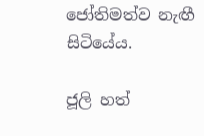ජෝතිමත්ව නැඟී සිටියේය.

ජූලි හත්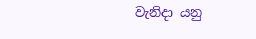වැනිදා යනු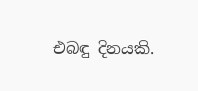එබඳු දිනයකි.